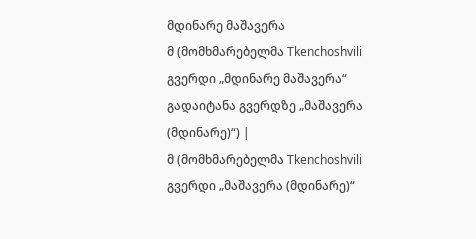მდინარე მაშავერა
მ (მომხმარებელმა Tkenchoshvili გვერდი „მდინარე მაშავერა“ გადაიტანა გვერდზე „მაშავერა (მდინარე)“) |
მ (მომხმარებელმა Tkenchoshvili გვერდი „მაშავერა (მდინარე)“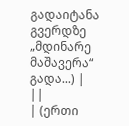გადაიტანა გვერდზე „მდინარე მაშავერა“ გადა...) |
||
| (ერთი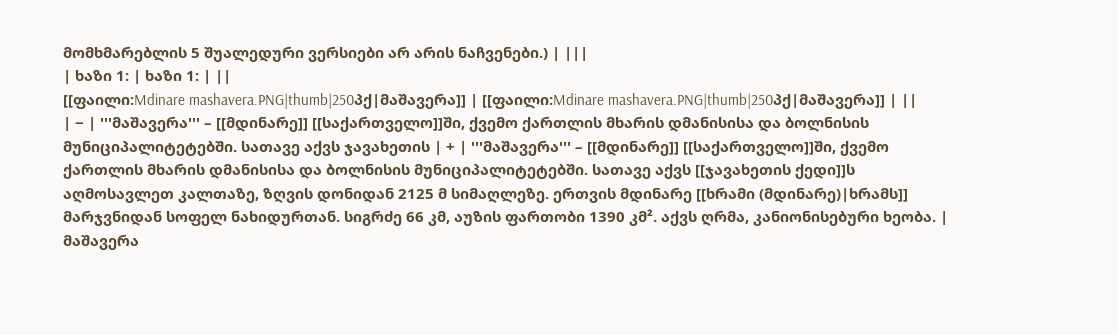მომხმარებლის 5 შუალედური ვერსიები არ არის ნაჩვენები.) | |||
| ხაზი 1: | ხაზი 1: | ||
[[ფაილი:Mdinare mashavera.PNG|thumb|250პქ|მაშავერა]] | [[ფაილი:Mdinare mashavera.PNG|thumb|250პქ|მაშავერა]] | ||
| − | '''მაშავერა''' – [[მდინარე]] [[საქართველო]]ში, ქვემო ქართლის მხარის დმანისისა და ბოლნისის მუნიციპალიტეტებში. სათავე აქვს ჯავახეთის | + | '''მაშავერა''' – [[მდინარე]] [[საქართველო]]ში, ქვემო ქართლის მხარის დმანისისა და ბოლნისის მუნიციპალიტეტებში. სათავე აქვს [[ჯავახეთის ქედი]]ს აღმოსავლეთ კალთაზე, ზღვის დონიდან 2125 მ სიმაღლეზე. ერთვის მდინარე [[ხრამი (მდინარე)|ხრამს]] მარჯვნიდან სოფელ ნახიდურთან. სიგრძე 66 კმ, აუზის ფართობი 1390 კმ². აქვს ღრმა, კანიონისებური ხეობა. |
მაშავერა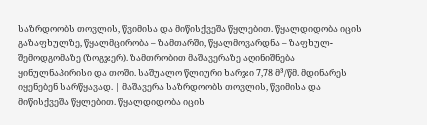საზრდოობს თოვლის, წვიმისა და მიწისქვეშა წყლებით. წყალდიდობა იცის გაზაფხულზე, წყალმცირობა – ზამთარში, წყალმოვარდნა – ზაფხულ-შემოდგომაზე (ზოგჯერ). ზამთრობით მაშავერაზე აღინიშნება ყინულნაპირისი და თოში. საშუალო წლიური ხარჯი 7,78 მ³/წმ. მდინარეს იყენებენ სარწყავად. | მაშავერა საზრდოობს თოვლის, წვიმისა და მიწისქვეშა წყლებით. წყალდიდობა იცის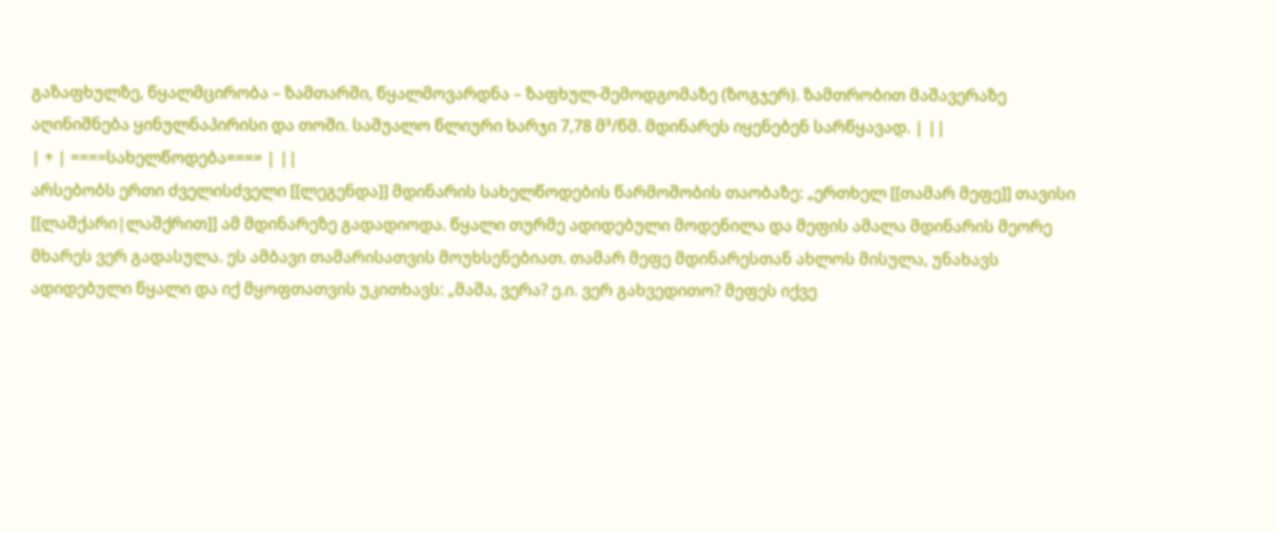გაზაფხულზე, წყალმცირობა – ზამთარში, წყალმოვარდნა – ზაფხულ-შემოდგომაზე (ზოგჯერ). ზამთრობით მაშავერაზე აღინიშნება ყინულნაპირისი და თოში. საშუალო წლიური ხარჯი 7,78 მ³/წმ. მდინარეს იყენებენ სარწყავად. | ||
| + | ====სახელწოდება==== | ||
არსებობს ერთი ძველისძველი [[ლეგენდა]] მდინარის სახელწოდების წარმოშობის თაობაზე: „ერთხელ [[თამარ მეფე]] თავისი [[ლაშქარი|ლაშქრით]] ამ მდინარეზე გადადიოდა. წყალი თურმე ადიდებული მოდენილა და მეფის ამალა მდინარის მეორე მხარეს ვერ გადასულა. ეს ამბავი თამარისათვის მოუხსენებიათ. თამარ მეფე მდინარესთან ახლოს მისულა, უნახავს ადიდებული წყალი და იქ მყოფთათვის უკითხავს: „მაშა, ვერა? ე.ი. ვერ გახვედითო? მეფეს იქვე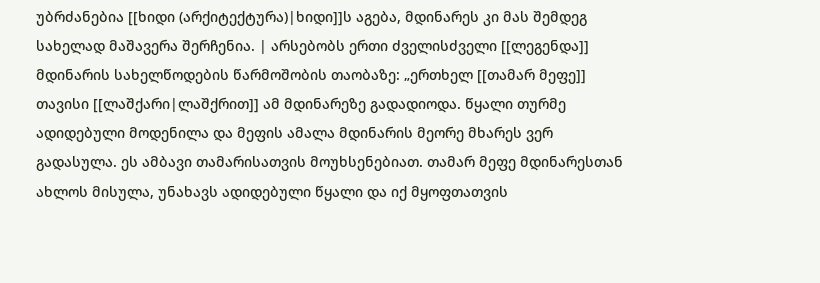უბრძანებია [[ხიდი (არქიტექტურა)|ხიდი]]ს აგება, მდინარეს კი მას შემდეგ სახელად მაშავერა შერჩენია. | არსებობს ერთი ძველისძველი [[ლეგენდა]] მდინარის სახელწოდების წარმოშობის თაობაზე: „ერთხელ [[თამარ მეფე]] თავისი [[ლაშქარი|ლაშქრით]] ამ მდინარეზე გადადიოდა. წყალი თურმე ადიდებული მოდენილა და მეფის ამალა მდინარის მეორე მხარეს ვერ გადასულა. ეს ამბავი თამარისათვის მოუხსენებიათ. თამარ მეფე მდინარესთან ახლოს მისულა, უნახავს ადიდებული წყალი და იქ მყოფთათვის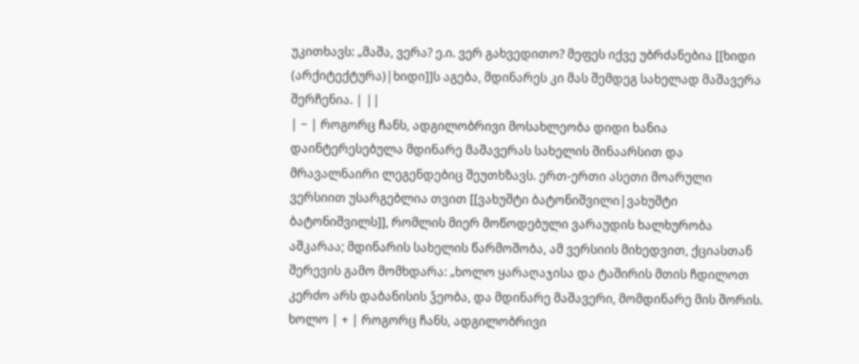უკითხავს: „მაშა, ვერა? ე.ი. ვერ გახვედითო? მეფეს იქვე უბრძანებია [[ხიდი (არქიტექტურა)|ხიდი]]ს აგება, მდინარეს კი მას შემდეგ სახელად მაშავერა შერჩენია. | ||
| − | როგორც ჩანს, ადგილობრივი მოსახლეობა დიდი ხანია დაინტერესებულა მდინარე მაშავერას სახელის შინაარსით და მრავალნაირი ლეგენდებიც შეუთხზავს. ერთ-ერთი ასეთი მოარული ვერსიით უსარგებლია თვით [[ვახუშტი ბატონიშვილი|ვახუშტი ბატონიშვილს]], რომლის მიერ მოწოდებული ვარაუდის ხალხურობა აშკარაა; მდინარის სახელის წარმოშობა, ამ ვერსიის მიხედვით, ქციასთან შერევის გამო მომხდარა: „ხოლო ყარაღაჯისა და ტაშირის მთის ჩდილოთ კერძო არს დაბანისის ჴეობა, და მდინარე მაშავერი, მომდინარე მის შორის. ხოლო | + | როგორც ჩანს, ადგილობრივი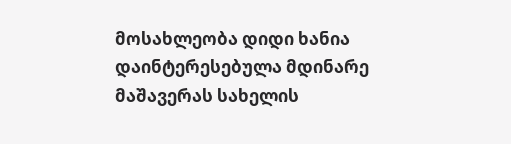მოსახლეობა დიდი ხანია დაინტერესებულა მდინარე მაშავერას სახელის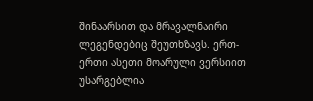შინაარსით და მრავალნაირი ლეგენდებიც შეუთხზავს. ერთ-ერთი ასეთი მოარული ვერსიით უსარგებლია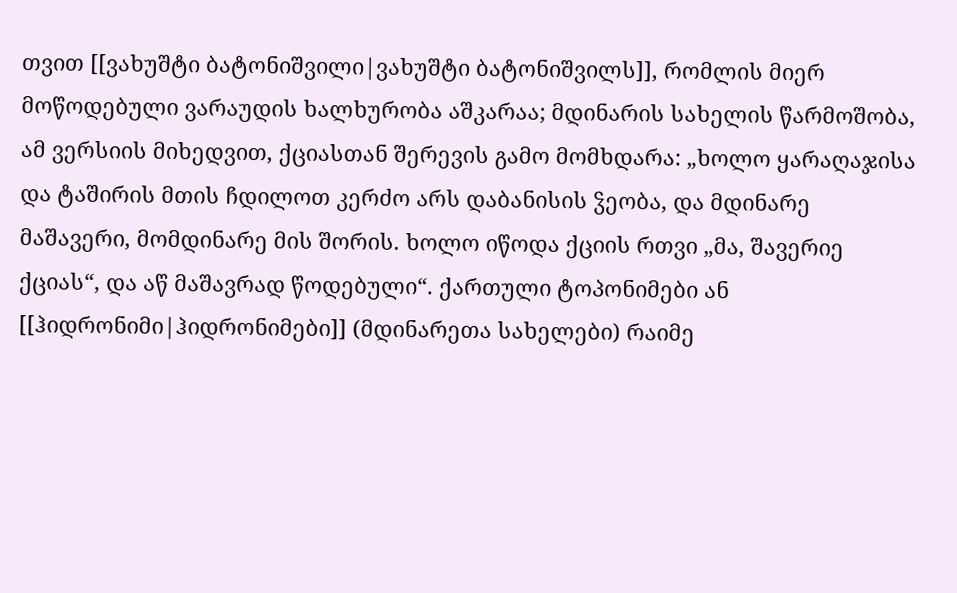თვით [[ვახუშტი ბატონიშვილი|ვახუშტი ბატონიშვილს]], რომლის მიერ მოწოდებული ვარაუდის ხალხურობა აშკარაა; მდინარის სახელის წარმოშობა, ამ ვერსიის მიხედვით, ქციასთან შერევის გამო მომხდარა: „ხოლო ყარაღაჯისა და ტაშირის მთის ჩდილოთ კერძო არს დაბანისის ჴეობა, და მდინარე მაშავერი, მომდინარე მის შორის. ხოლო იწოდა ქციის რთვი „მა, შავერიე ქციას“, და აწ მაშავრად წოდებული“. ქართული ტოპონიმები ან [[ჰიდრონიმი|ჰიდრონიმები]] (მდინარეთა სახელები) რაიმე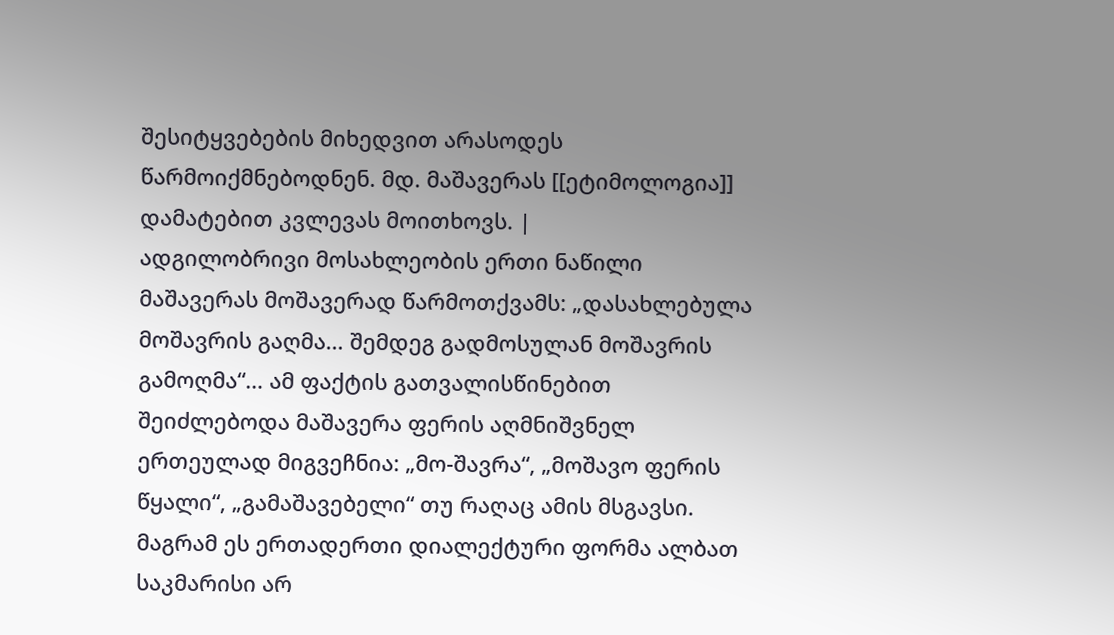შესიტყვებების მიხედვით არასოდეს წარმოიქმნებოდნენ. მდ. მაშავერას [[ეტიმოლოგია]] დამატებით კვლევას მოითხოვს. |
ადგილობრივი მოსახლეობის ერთი ნაწილი მაშავერას მოშავერად წარმოთქვამს: „დასახლებულა მოშავრის გაღმა… შემდეგ გადმოსულან მოშავრის გამოღმა“… ამ ფაქტის გათვალისწინებით შეიძლებოდა მაშავერა ფერის აღმნიშვნელ ერთეულად მიგვეჩნია: „მო-შავრა“, „მოშავო ფერის წყალი“, „გამაშავებელი“ თუ რაღაც ამის მსგავსი. მაგრამ ეს ერთადერთი დიალექტური ფორმა ალბათ საკმარისი არ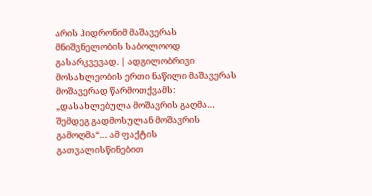არის ჰიდრონიმ მაშავერას მნიშვნელობის საბოლოოდ გასარკვევად. | ადგილობრივი მოსახლეობის ერთი ნაწილი მაშავერას მოშავერად წარმოთქვამს: „დასახლებულა მოშავრის გაღმა… შემდეგ გადმოსულან მოშავრის გამოღმა“… ამ ფაქტის გათვალისწინებით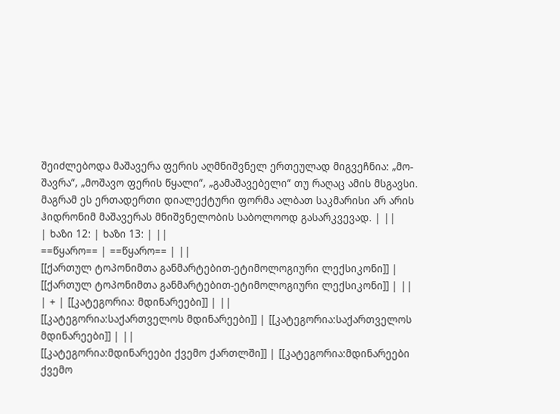შეიძლებოდა მაშავერა ფერის აღმნიშვნელ ერთეულად მიგვეჩნია: „მო-შავრა“, „მოშავო ფერის წყალი“, „გამაშავებელი“ თუ რაღაც ამის მსგავსი. მაგრამ ეს ერთადერთი დიალექტური ფორმა ალბათ საკმარისი არ არის ჰიდრონიმ მაშავერას მნიშვნელობის საბოლოოდ გასარკვევად. | ||
| ხაზი 12: | ხაზი 13: | ||
==წყარო== | ==წყარო== | ||
[[ქართულ ტოპონიმთა განმარტებით-ეტიმოლოგიური ლექსიკონი]] | [[ქართულ ტოპონიმთა განმარტებით-ეტიმოლოგიური ლექსიკონი]] | ||
| + | [[კატეგორია: მდინარეები]] | ||
[[კატეგორია:საქართველოს მდინარეები]] | [[კატეგორია:საქართველოს მდინარეები]] | ||
[[კატეგორია:მდინარეები ქვემო ქართლში]] | [[კატეგორია:მდინარეები ქვემო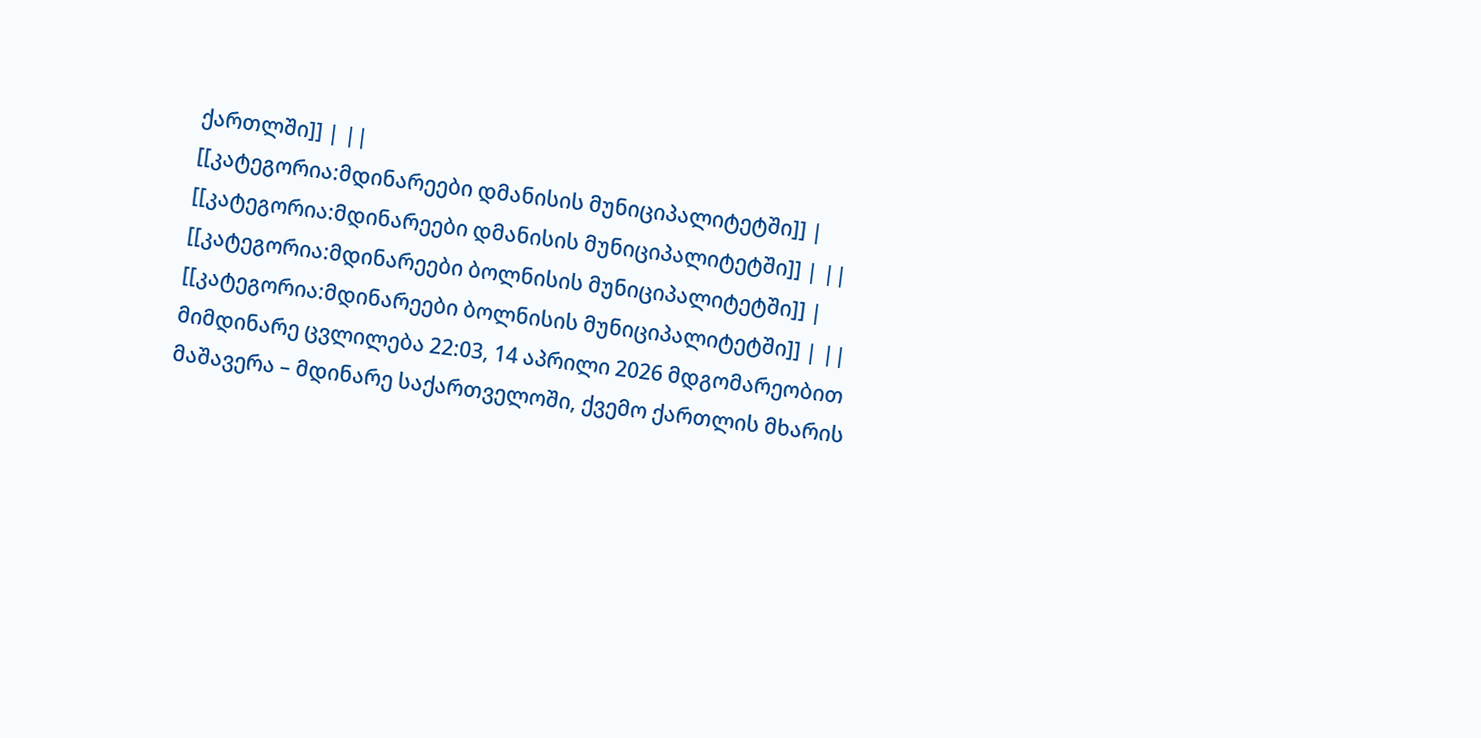ქართლში]] | ||
[[კატეგორია:მდინარეები დმანისის მუნიციპალიტეტში]] | [[კატეგორია:მდინარეები დმანისის მუნიციპალიტეტში]] | ||
[[კატეგორია:მდინარეები ბოლნისის მუნიციპალიტეტში]] | [[კატეგორია:მდინარეები ბოლნისის მუნიციპალიტეტში]] | ||
მიმდინარე ცვლილება 22:03, 14 აპრილი 2026 მდგომარეობით
მაშავერა – მდინარე საქართველოში, ქვემო ქართლის მხარის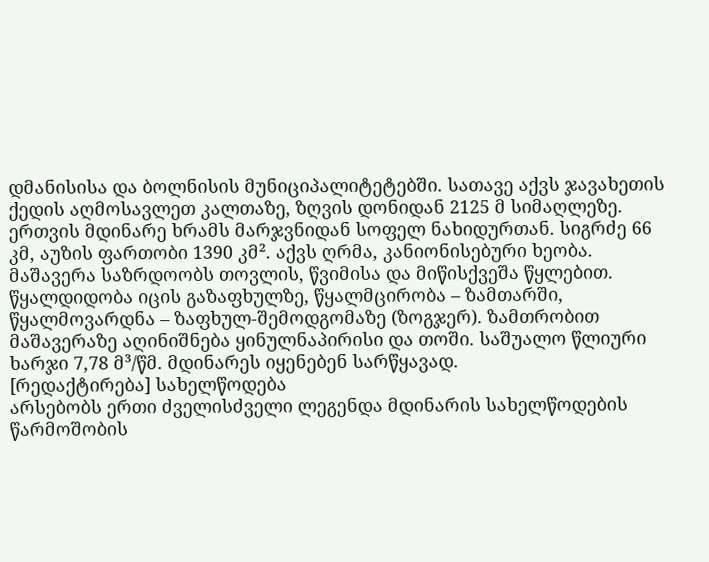დმანისისა და ბოლნისის მუნიციპალიტეტებში. სათავე აქვს ჯავახეთის ქედის აღმოსავლეთ კალთაზე, ზღვის დონიდან 2125 მ სიმაღლეზე. ერთვის მდინარე ხრამს მარჯვნიდან სოფელ ნახიდურთან. სიგრძე 66 კმ, აუზის ფართობი 1390 კმ². აქვს ღრმა, კანიონისებური ხეობა.
მაშავერა საზრდოობს თოვლის, წვიმისა და მიწისქვეშა წყლებით. წყალდიდობა იცის გაზაფხულზე, წყალმცირობა – ზამთარში, წყალმოვარდნა – ზაფხულ-შემოდგომაზე (ზოგჯერ). ზამთრობით მაშავერაზე აღინიშნება ყინულნაპირისი და თოში. საშუალო წლიური ხარჯი 7,78 მ³/წმ. მდინარეს იყენებენ სარწყავად.
[რედაქტირება] სახელწოდება
არსებობს ერთი ძველისძველი ლეგენდა მდინარის სახელწოდების წარმოშობის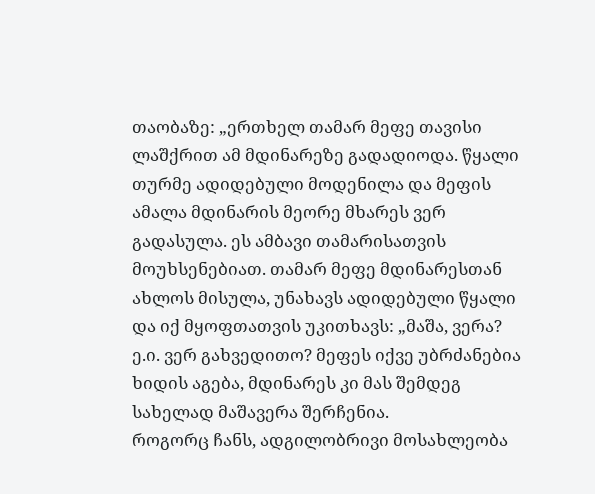თაობაზე: „ერთხელ თამარ მეფე თავისი ლაშქრით ამ მდინარეზე გადადიოდა. წყალი თურმე ადიდებული მოდენილა და მეფის ამალა მდინარის მეორე მხარეს ვერ გადასულა. ეს ამბავი თამარისათვის მოუხსენებიათ. თამარ მეფე მდინარესთან ახლოს მისულა, უნახავს ადიდებული წყალი და იქ მყოფთათვის უკითხავს: „მაშა, ვერა? ე.ი. ვერ გახვედითო? მეფეს იქვე უბრძანებია ხიდის აგება, მდინარეს კი მას შემდეგ სახელად მაშავერა შერჩენია.
როგორც ჩანს, ადგილობრივი მოსახლეობა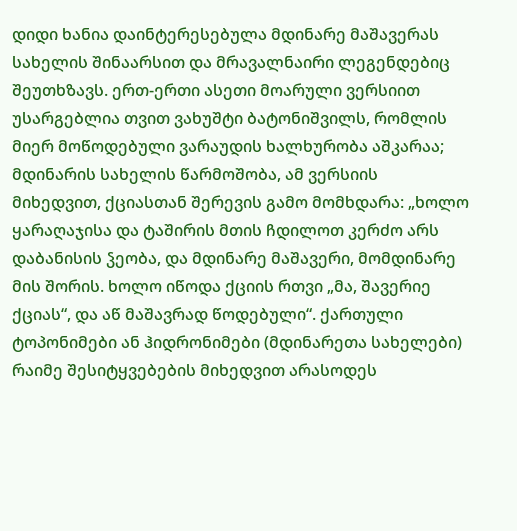დიდი ხანია დაინტერესებულა მდინარე მაშავერას სახელის შინაარსით და მრავალნაირი ლეგენდებიც შეუთხზავს. ერთ-ერთი ასეთი მოარული ვერსიით უსარგებლია თვით ვახუშტი ბატონიშვილს, რომლის მიერ მოწოდებული ვარაუდის ხალხურობა აშკარაა; მდინარის სახელის წარმოშობა, ამ ვერსიის მიხედვით, ქციასთან შერევის გამო მომხდარა: „ხოლო ყარაღაჯისა და ტაშირის მთის ჩდილოთ კერძო არს დაბანისის ჴეობა, და მდინარე მაშავერი, მომდინარე მის შორის. ხოლო იწოდა ქციის რთვი „მა, შავერიე ქციას“, და აწ მაშავრად წოდებული“. ქართული ტოპონიმები ან ჰიდრონიმები (მდინარეთა სახელები) რაიმე შესიტყვებების მიხედვით არასოდეს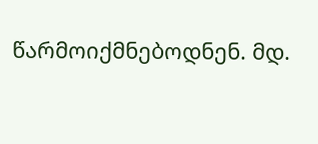წარმოიქმნებოდნენ. მდ.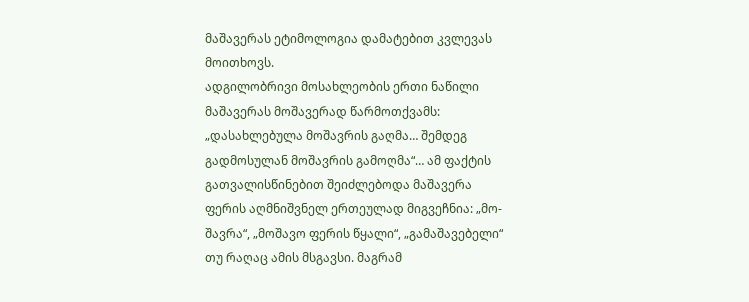მაშავერას ეტიმოლოგია დამატებით კვლევას მოითხოვს.
ადგილობრივი მოსახლეობის ერთი ნაწილი მაშავერას მოშავერად წარმოთქვამს: „დასახლებულა მოშავრის გაღმა… შემდეგ გადმოსულან მოშავრის გამოღმა“… ამ ფაქტის გათვალისწინებით შეიძლებოდა მაშავერა ფერის აღმნიშვნელ ერთეულად მიგვეჩნია: „მო-შავრა“, „მოშავო ფერის წყალი“, „გამაშავებელი“ თუ რაღაც ამის მსგავსი. მაგრამ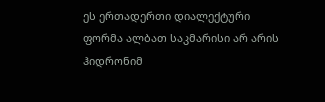ეს ერთადერთი დიალექტური ფორმა ალბათ საკმარისი არ არის ჰიდრონიმ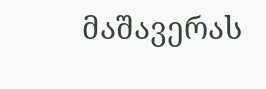მაშავერას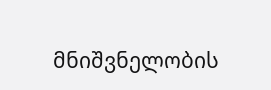მნიშვნელობის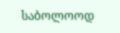საბოლოოდ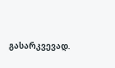გასარკვევად.